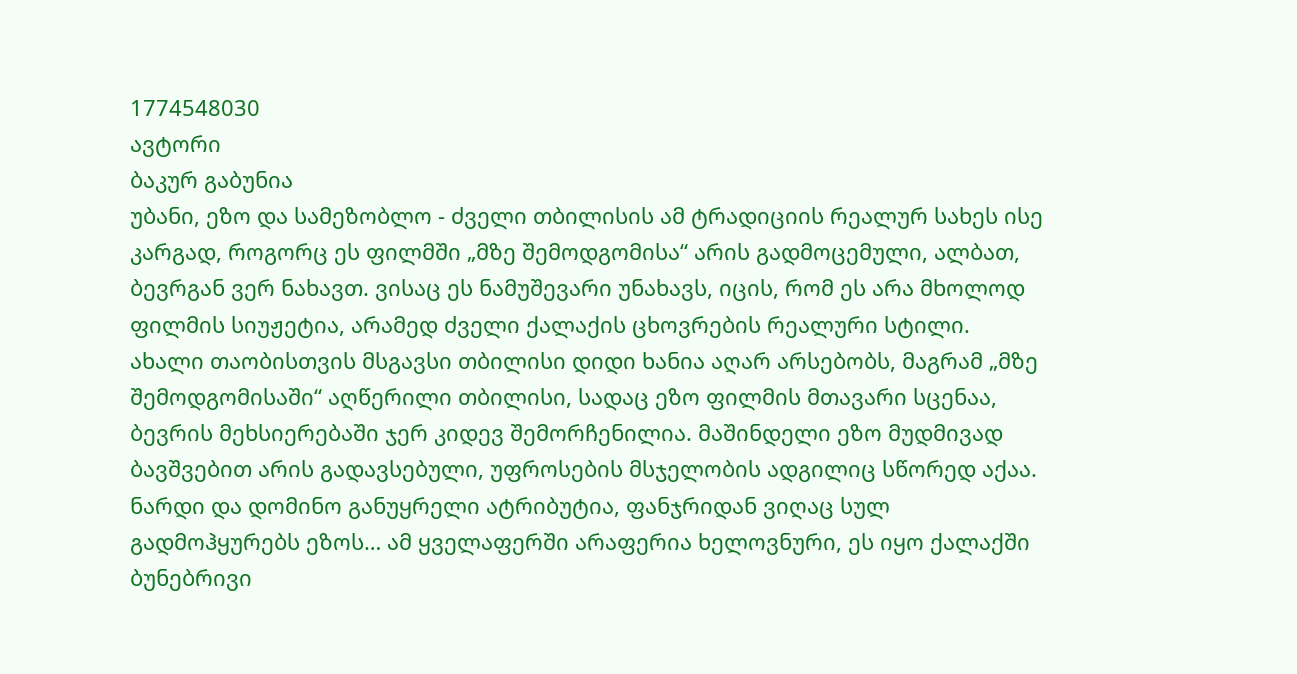1774548030
ავტორი
ბაკურ გაბუნია
უბანი, ეზო და სამეზობლო - ძველი თბილისის ამ ტრადიციის რეალურ სახეს ისე კარგად, როგორც ეს ფილმში „მზე შემოდგომისა“ არის გადმოცემული, ალბათ, ბევრგან ვერ ნახავთ. ვისაც ეს ნამუშევარი უნახავს, იცის, რომ ეს არა მხოლოდ ფილმის სიუჟეტია, არამედ ძველი ქალაქის ცხოვრების რეალური სტილი.
ახალი თაობისთვის მსგავსი თბილისი დიდი ხანია აღარ არსებობს, მაგრამ „მზე შემოდგომისაში“ აღწერილი თბილისი, სადაც ეზო ფილმის მთავარი სცენაა, ბევრის მეხსიერებაში ჯერ კიდევ შემორჩენილია. მაშინდელი ეზო მუდმივად ბავშვებით არის გადავსებული, უფროსების მსჯელობის ადგილიც სწორედ აქაა. ნარდი და დომინო განუყრელი ატრიბუტია, ფანჯრიდან ვიღაც სულ გადმოჰყურებს ეზოს… ამ ყველაფერში არაფერია ხელოვნური, ეს იყო ქალაქში ბუნებრივი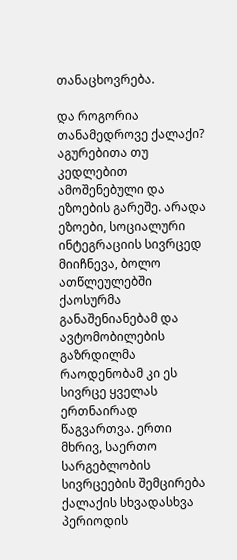თანაცხოვრება.

და როგორია თანამედროვე ქალაქი? აგურებითა თუ კედლებით ამოშენებული და ეზოების გარეშე. არადა ეზოები, სოციალური ინტეგრაციის სივრცედ მიიჩნევა, ბოლო ათწლეულებში ქაოსურმა განაშენიანებამ და ავტომობილების გაზრდილმა რაოდენობამ კი ეს სივრცე ყველას ერთნაირად წაგვართვა. ერთი მხრივ, საერთო სარგებლობის სივრცეების შემცირება ქალაქის სხვადასხვა პერიოდის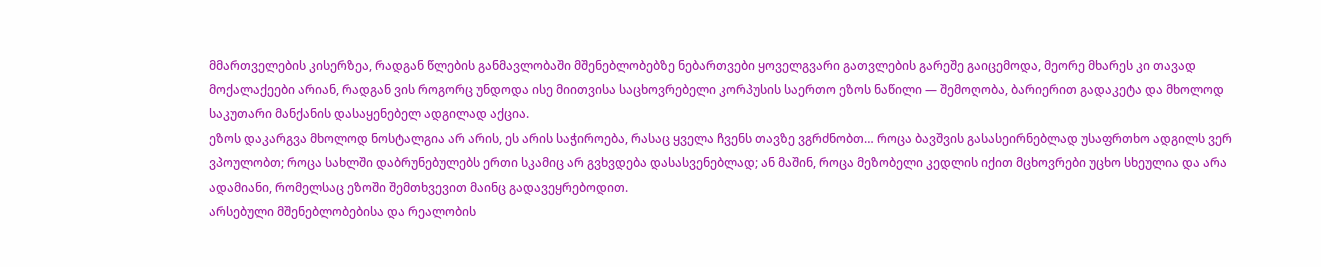მმართველების კისერზეა, რადგან წლების განმავლობაში მშენებლობებზე ნებართვები ყოველგვარი გათვლების გარეშე გაიცემოდა, მეორე მხარეს კი თავად მოქალაქეები არიან, რადგან ვის როგორც უნდოდა ისე მიითვისა საცხოვრებელი კორპუსის საერთო ეზოს ნაწილი — შემოღობა, ბარიერით გადაკეტა და მხოლოდ საკუთარი მანქანის დასაყენებელ ადგილად აქცია.
ეზოს დაკარგვა მხოლოდ ნოსტალგია არ არის, ეს არის საჭიროება, რასაც ყველა ჩვენს თავზე ვგრძნობთ… როცა ბავშვის გასასეირნებლად უსაფრთხო ადგილს ვერ ვპოულობთ; როცა სახლში დაბრუნებულებს ერთი სკამიც არ გვხვდება დასასვენებლად; ან მაშინ, როცა მეზობელი კედლის იქით მცხოვრები უცხო სხეულია და არა ადამიანი, რომელსაც ეზოში შემთხვევით მაინც გადავეყრებოდით.
არსებული მშენებლობებისა და რეალობის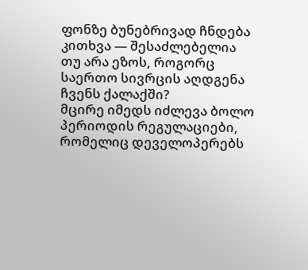ფონზე ბუნებრივად ჩნდება კითხვა — შესაძლებელია თუ არა ეზოს, როგორც საერთო სივრცის აღდგენა ჩვენს ქალაქში?
მცირე იმედს იძლევა ბოლო პერიოდის რეგულაციები, რომელიც დეველოპერებს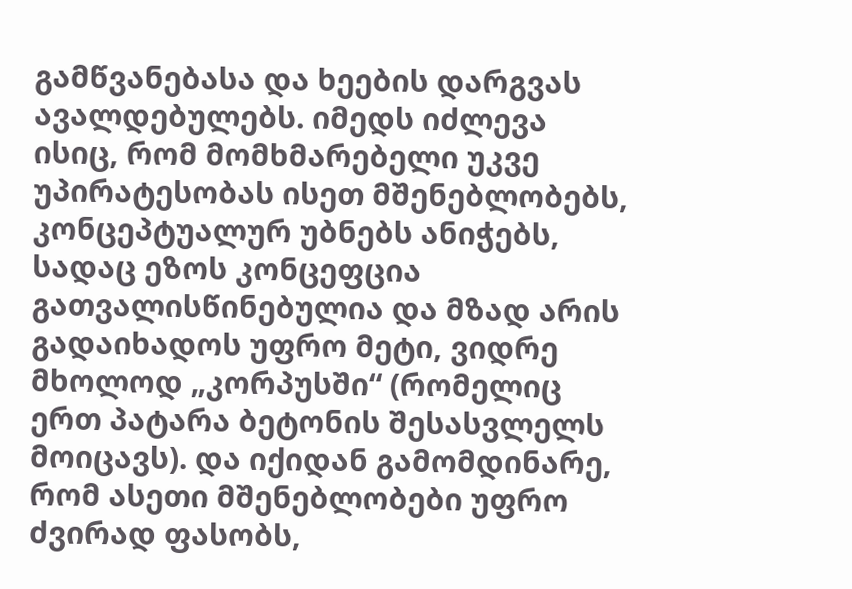გამწვანებასა და ხეების დარგვას ავალდებულებს. იმედს იძლევა ისიც, რომ მომხმარებელი უკვე უპირატესობას ისეთ მშენებლობებს, კონცეპტუალურ უბნებს ანიჭებს, სადაც ეზოს კონცეფცია გათვალისწინებულია და მზად არის გადაიხადოს უფრო მეტი, ვიდრე მხოლოდ „კორპუსში“ (რომელიც ერთ პატარა ბეტონის შესასვლელს მოიცავს). და იქიდან გამომდინარე, რომ ასეთი მშენებლობები უფრო ძვირად ფასობს,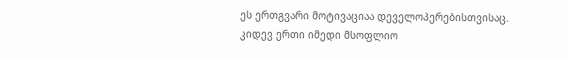ეს ერთგვარი მოტივაციაა დეველოპერებისთვისაც.
კიდევ ერთი იმედი მსოფლიო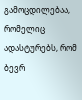გამოცდილებაა, რომელიც ადასტურებს, რომ ბევრ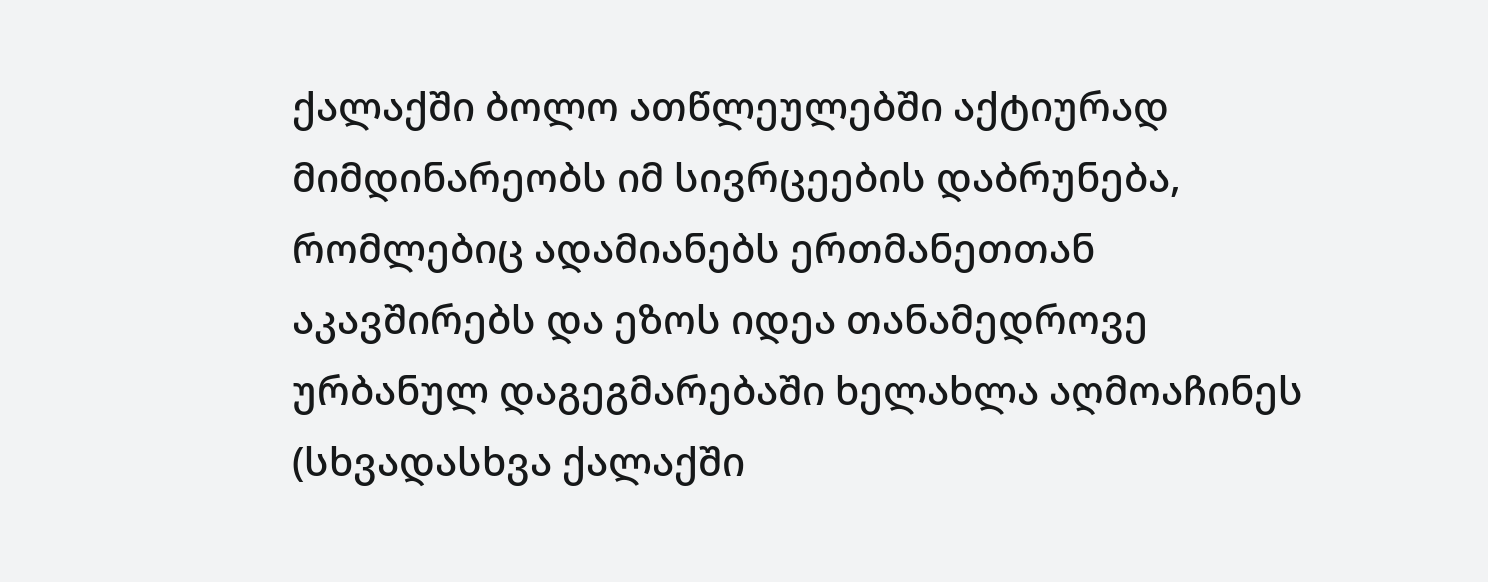ქალაქში ბოლო ათწლეულებში აქტიურად მიმდინარეობს იმ სივრცეების დაბრუნება, რომლებიც ადამიანებს ერთმანეთთან აკავშირებს და ეზოს იდეა თანამედროვე ურბანულ დაგეგმარებაში ხელახლა აღმოაჩინეს (სხვადასხვა ქალაქში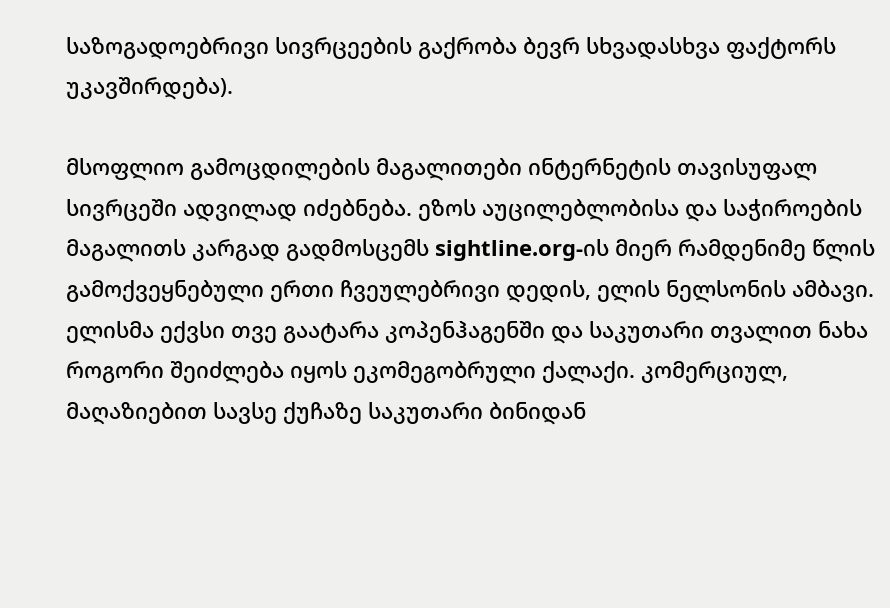საზოგადოებრივი სივრცეების გაქრობა ბევრ სხვადასხვა ფაქტორს უკავშირდება).

მსოფლიო გამოცდილების მაგალითები ინტერნეტის თავისუფალ სივრცეში ადვილად იძებნება. ეზოს აუცილებლობისა და საჭიროების მაგალითს კარგად გადმოსცემს sightline.org-ის მიერ რამდენიმე წლის გამოქვეყნებული ერთი ჩვეულებრივი დედის, ელის ნელსონის ამბავი.
ელისმა ექვსი თვე გაატარა კოპენჰაგენში და საკუთარი თვალით ნახა როგორი შეიძლება იყოს ეკომეგობრული ქალაქი. კომერციულ, მაღაზიებით სავსე ქუჩაზე საკუთარი ბინიდან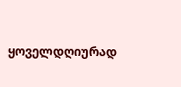ყოველდღიურად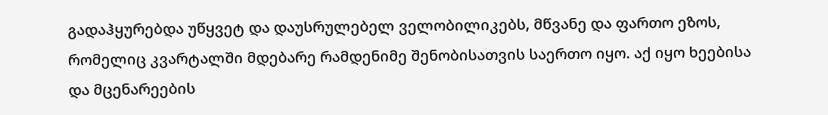გადაჰყურებდა უწყვეტ და დაუსრულებელ ველობილიკებს, მწვანე და ფართო ეზოს, რომელიც კვარტალში მდებარე რამდენიმე შენობისათვის საერთო იყო. აქ იყო ხეებისა და მცენარეების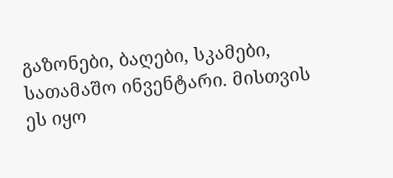გაზონები, ბაღები, სკამები, სათამაშო ინვენტარი. მისთვის ეს იყო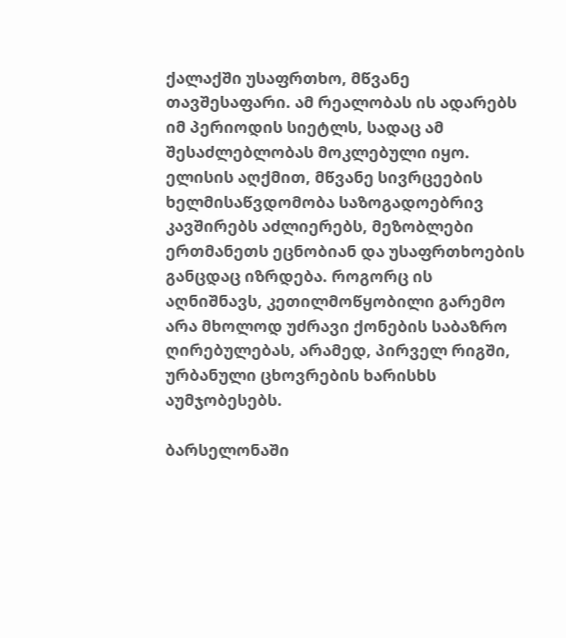ქალაქში უსაფრთხო, მწვანე თავშესაფარი. ამ რეალობას ის ადარებს იმ პერიოდის სიეტლს, სადაც ამ შესაძლებლობას მოკლებული იყო. ელისის აღქმით, მწვანე სივრცეების ხელმისაწვდომობა საზოგადოებრივ კავშირებს აძლიერებს, მეზობლები ერთმანეთს ეცნობიან და უსაფრთხოების განცდაც იზრდება. როგორც ის აღნიშნავს, კეთილმოწყობილი გარემო არა მხოლოდ უძრავი ქონების საბაზრო ღირებულებას, არამედ, პირველ რიგში, ურბანული ცხოვრების ხარისხს აუმჯობესებს.

ბარსელონაში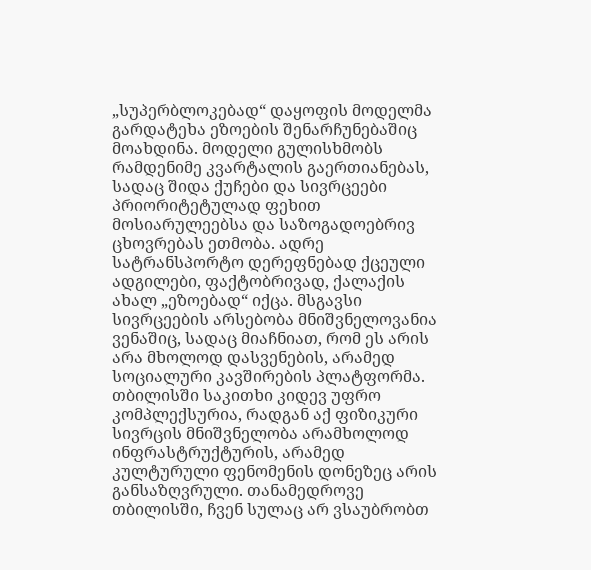„სუპერბლოკებად“ დაყოფის მოდელმა გარდატეხა ეზოების შენარჩუნებაშიც მოახდინა. მოდელი გულისხმობს რამდენიმე კვარტალის გაერთიანებას, სადაც შიდა ქუჩები და სივრცეები პრიორიტეტულად ფეხით მოსიარულეებსა და საზოგადოებრივ ცხოვრებას ეთმობა. ადრე სატრანსპორტო დერეფნებად ქცეული ადგილები, ფაქტობრივად, ქალაქის ახალ „ეზოებად“ იქცა. მსგავსი სივრცეების არსებობა მნიშვნელოვანია ვენაშიც, სადაც მიაჩნიათ, რომ ეს არის არა მხოლოდ დასვენების, არამედ სოციალური კავშირების პლატფორმა.
თბილისში საკითხი კიდევ უფრო კომპლექსურია, რადგან აქ ფიზიკური სივრცის მნიშვნელობა არამხოლოდ ინფრასტრუქტურის, არამედ კულტურული ფენომენის დონეზეც არის განსაზღვრული. თანამედროვე თბილისში, ჩვენ სულაც არ ვსაუბრობთ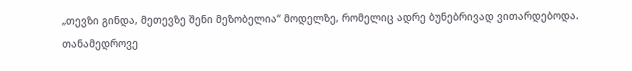„თევზი გინდა, მეთევზე შენი მეზობელია“ მოდელზე, რომელიც ადრე ბუნებრივად ვითარდებოდა. თანამედროვე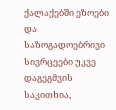ქალაქებში ეზოები და საზოგადოებრივი სივრცეები უკვე დაგეგმვის საკითხია,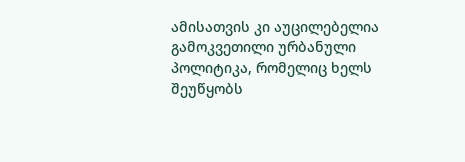ამისათვის კი აუცილებელია გამოკვეთილი ურბანული პოლიტიკა, რომელიც ხელს შეუწყობს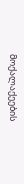მოქალაქეების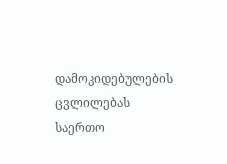დამოკიდებულების ცვლილებას საერთო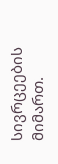სივრცეების მიმართ.